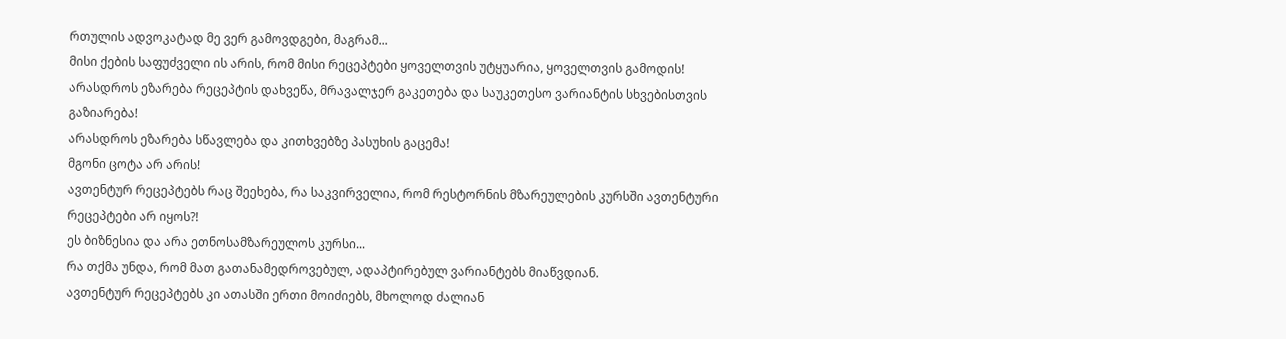რთულის ადვოკატად მე ვერ გამოვდგები, მაგრამ...
მისი ქების საფუძველი ის არის, რომ მისი რეცეპტები ყოველთვის უტყუარია, ყოველთვის გამოდის!
არასდროს ეზარება რეცეპტის დახვეწა, მრავალჯერ გაკეთება და საუკეთესო ვარიანტის სხვებისთვის გაზიარება!
არასდროს ეზარება სწავლება და კითხვებზე პასუხის გაცემა!
მგონი ცოტა არ არის!
ავთენტურ რეცეპტებს რაც შეეხება, რა საკვირველია, რომ რესტორნის მზარეულების კურსში ავთენტური რეცეპტები არ იყოს?!
ეს ბიზნესია და არა ეთნოსამზარეულოს კურსი...
რა თქმა უნდა, რომ მათ გათანამედროვებულ, ადაპტირებულ ვარიანტებს მიაწვდიან.
ავთენტურ რეცეპტებს კი ათასში ერთი მოიძიებს, მხოლოდ ძალიან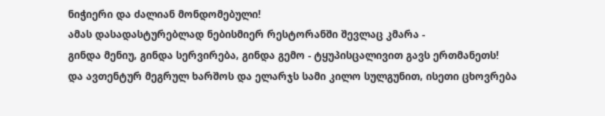ნიჭიერი და ძალიან მონდომებული!
ამას დასადასტურებლად ნებისმიერ რესტორანში შევლაც კმარა -
გინდა მენიუ, გინდა სერვირება, გინდა გემო - ტყუპისცალივით გავს ერთმანეთს!
და ავთენტურ მეგრულ ხარშოს და ელარჯს სამი კილო სულგუნით, ისეთი ცხოვრება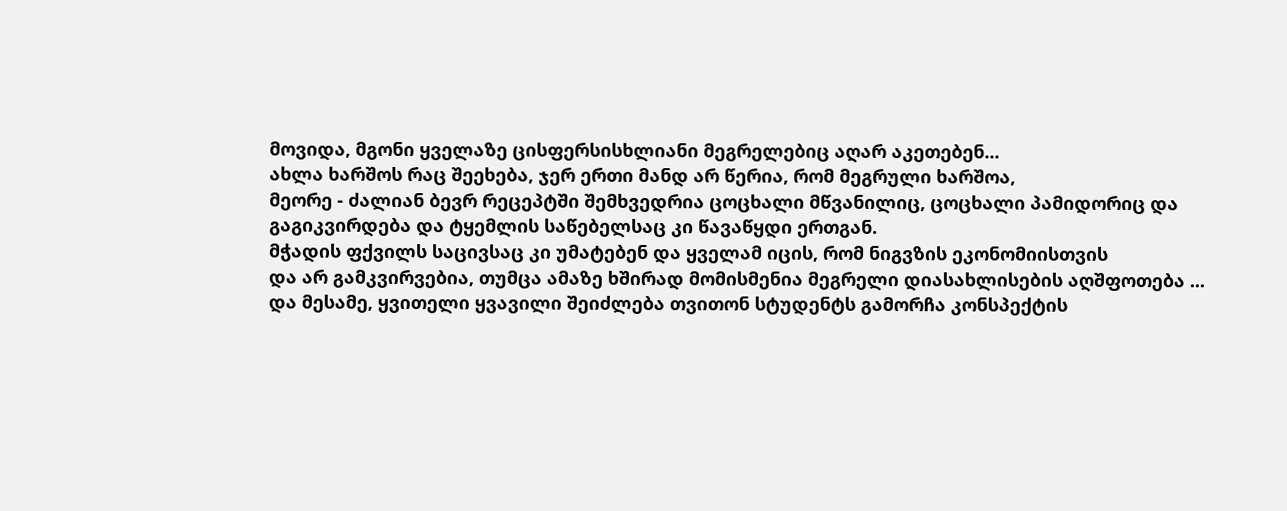მოვიდა, მგონი ყველაზე ცისფერსისხლიანი მეგრელებიც აღარ აკეთებენ...
ახლა ხარშოს რაც შეეხება, ჯერ ერთი მანდ არ წერია, რომ მეგრული ხარშოა,
მეორე - ძალიან ბევრ რეცეპტში შემხვედრია ცოცხალი მწვანილიც, ცოცხალი პამიდორიც და
გაგიკვირდება და ტყემლის საწებელსაც კი წავაწყდი ერთგან.
მჭადის ფქვილს საცივსაც კი უმატებენ და ყველამ იცის, რომ ნიგვზის ეკონომიისთვის
და არ გამკვირვებია, თუმცა ამაზე ხშირად მომისმენია მეგრელი დიასახლისების აღშფოთება ...
და მესამე, ყვითელი ყვავილი შეიძლება თვითონ სტუდენტს გამორჩა კონსპექტის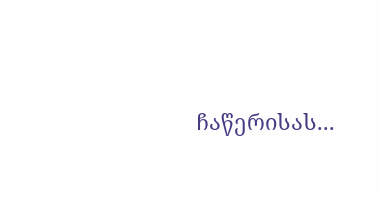ჩაწერისას...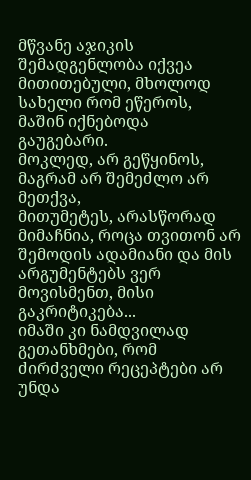მწვანე აჯიკის შემადგენლობა იქვეა მითითებული, მხოლოდ სახელი რომ ეწეროს, მაშინ იქნებოდა გაუგებარი.
მოკლედ, არ გეწყინოს, მაგრამ არ შემეძლო არ მეთქვა,
მითუმეტეს, არასწორად მიმაჩნია, როცა თვითონ არ შემოდის ადამიანი და მის არგუმენტებს ვერ მოვისმენთ, მისი გაკრიტიკება...
იმაში კი ნამდვილად გეთანხმები, რომ ძირძველი რეცეპტები არ უნდა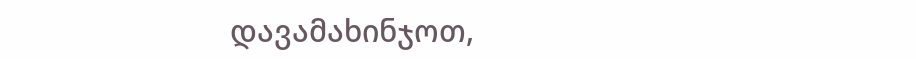დავამახინჯოთ,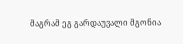მაგრამ ეგ გარდაუვალი მგონია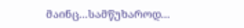მაინც...სამწუხაროდ...